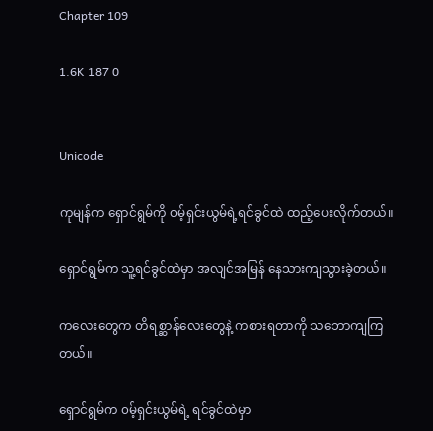Chapter 109

1.6K 187 0


Unicode

ကုမျန်က ရှောင်ရွမ်ကို ၀မ့်ရှင်းယွမ်ရဲ့ရင်ခွင်ထဲ ထည့်ပေးလိုက်တယ်။

ရှောင်ရွမ်က သူ့ရင်ခွင်ထဲမှာ အလျင်အမြန် နေ‌သားကျသွားခဲ့တယ်။

ကလေးတွေက တိရစ္ဆာန်လေးတွေနဲ့ ကစားရတာကို သဘောကျကြတယ်။

ရှောင်ရွမ်က ၀မ့်ရှင်းယွမ်ရဲ့ ရင်ခွင်ထဲမှာ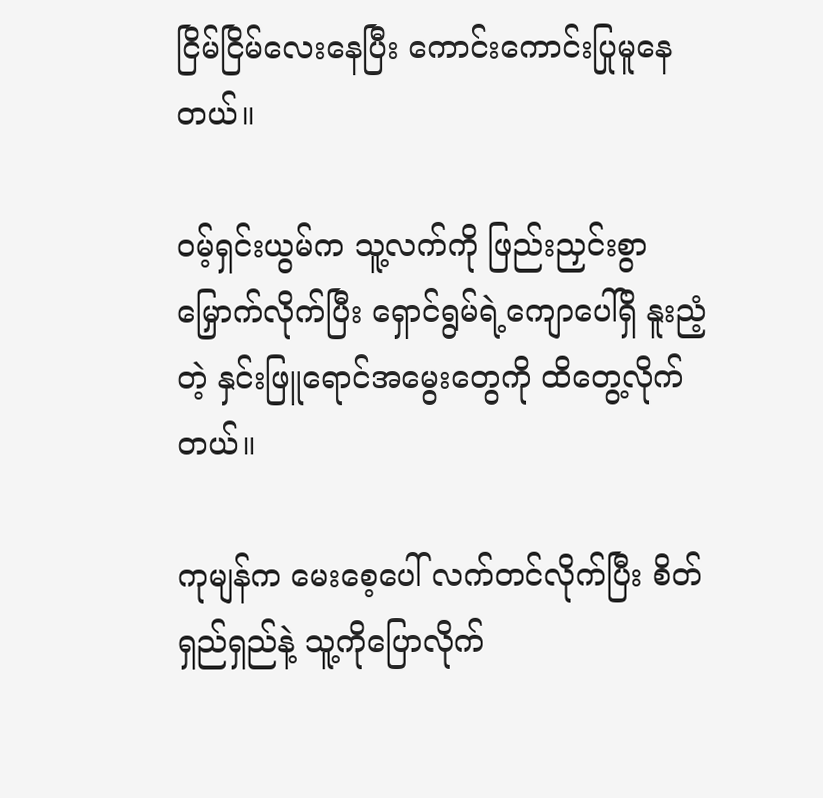ငြိမ်ငြိမ်လေးနေပြီး ကောင်းကောင်းပြုမူနေတယ်။

၀မ့်ရှင်းယွမ်က သူ့လက်ကို ဖြည်းညှင်းစွာ မြှောက်လိုက်ပြီး ရှောင်ရွမ်ရဲ့ကျောပေါ်ရှိ နူးညံ့တဲ့ နှင်းဖြူရောင်အမွေးတွေကို ထိတွေ့လိုက်တယ်။

ကုမျန်က မေးစေ့ပေါ် လက်တင်လိုက်ပြီး စိတ်ရှည်ရှည်နဲ့ သူ့ကိုပြောလိုက်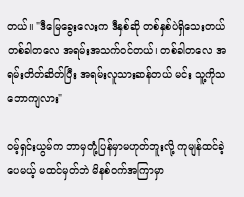တယ်။ "ဒီမြေခွေးလေးက ဒီနှစ်ဆို တစ်နှစ်ပဲရှိသေးတယ် တစ်ခါတလေ အရမ်းအသက်ဝင်တယ်၊ တစ်ခါတလေ အရမ်းတိတ်ဆိတ်ပြီး အရမ်းလူသားဆန်တယ် မင်း သူ့ကိုသဘောကျလား"

၀မ့်ရှင်းယွမ်က ဘာမှတုံ့ပြန်မှာမဟုတ်ဘူးလို့ ကုမျန်ထင်ခဲ့ပေမယ့် မထင်မှတ်ဘဲ မိနစ်ဝက်အကြာမှာ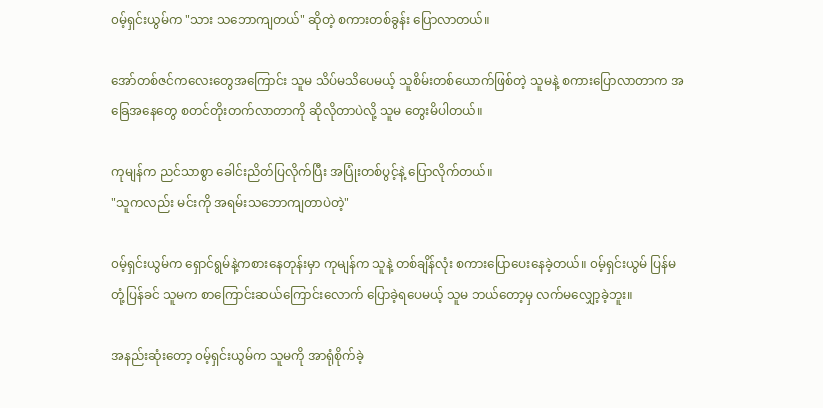၀မ့်ရှင်းယွမ်က "သား သဘောကျတယ်" ဆိုတဲ့ စကားတစ်ခွန်း ပြောလာတယ်။

အော်တစ်ဇင်ကလေးတွေအကြောင်း သူမ သိပ်မသိပေမယ့် သူစိမ်းတစ်ယောက်ဖြစ်တဲ့ သူမနဲ့ စကားပြောလာတာက အခြေအနေတွေ စတင်တိုးတက်လာတာကို ဆိုလိုတာပဲလို့ သူမ တွေးမိပါတယ်။

ကုမျန်က ညင်သာစွာ ခေါင်းညိတ်ပြလိုက်ပြီး အပြုံးတစ်ပွင့်နဲ့ ပြောလိုက်တယ်။
"သူကလည်း မင်းကို အရမ်းသဘောကျတာပဲတဲ့"

၀မ့်ရှင်းယွမ်က ရှောင်ရွမ်နဲ့ကစားနေတုန်းမှာ ကုမျန်က သူနဲ့ တစ်ချိန်လုံး စကားပြောပေးနေခဲ့တယ်။ ၀မ့်ရှင်းယွမ် ပြန်မတုံ့ပြန်ခင် သူမက စာကြောင်းဆယ်ကြောင်းလောက် ပြောခဲ့ရပေမယ့် သူမ ဘယ်တော့မှ လက်မလျှော့ခဲ့ဘူး။

အနည်းဆုံးတော့ ၀မ့်ရှင်းယွမ်က သူမကို အာရုံစိုက်ခဲ့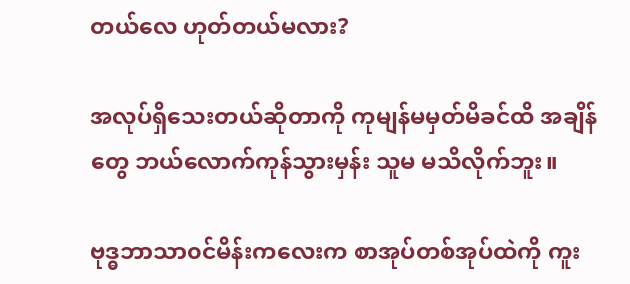တယ်လေ ဟုတ်တယ်မလား?

အလုပ်ရှိသေးတယ်ဆိုတာကို ကုမျန်မမှတ်မိခင်ထိ အချိန်တွေ ဘယ်လောက်ကုန်သွားမှန်း သူမ မသိလိုက်ဘူး။

ဗုဒ္ဓဘာသာ၀င်မိန်းကလေးက စာအုပ်တစ်အုပ်ထဲကို ကူး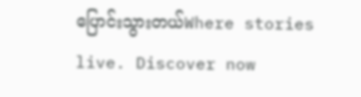ပြောင်းသွားတယ်Where stories live. Discover now